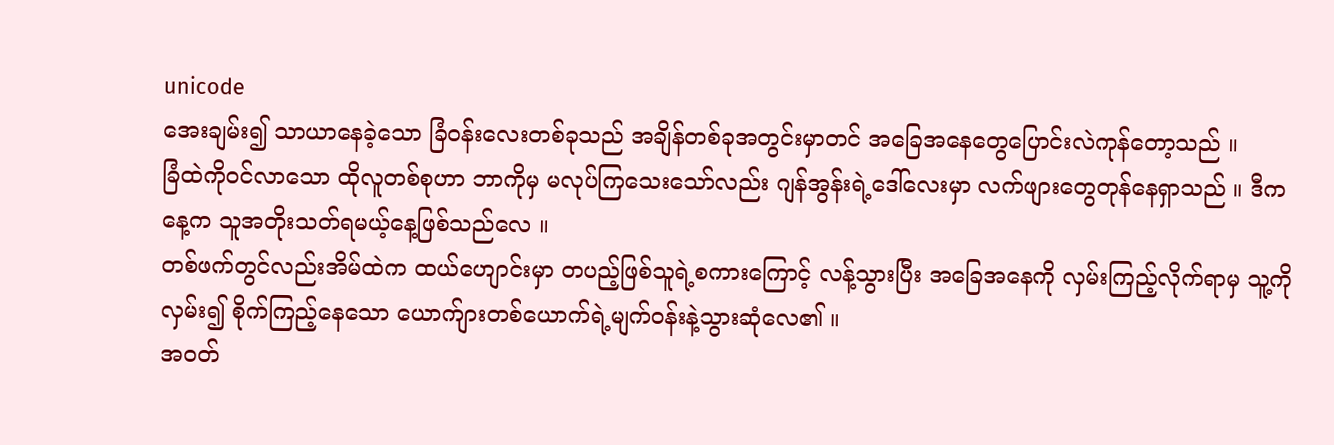unicode
အေးချမ်း၍ သာယာနေခဲ့သော ခြံ၀န်းလေးတစ်ခုသည် အချိန်တစ်ခုအတွင်းမှာတင် အခြေအနေတွေပြောင်းလဲကုန်တော့သည် ။
ခြံထဲကို၀င်လာသော ထိုလူတစ်စုဟာ ဘာကိုမှ မလုပ်ကြသေးသော်လည်း ဂျန်အွန်းရဲ့ဒေါ်လေးမှာ လက်ဖျားတွေတုန်နေရှာသည် ။ ဒီကနေ့က သူအတိုးသတ်ရမယ့်နေ့ဖြစ်သည်လေ ။
တစ်ဖက်တွင်လည်းအိမ်ထဲက ထယ်ဟျောင်းမှာ တပည့်ဖြစ်သူရဲ့စကားကြောင့် လန့်သွားပြီး အခြေအနေကို လှမ်းကြည့်လိုက်ရာမှ သူ့ကိုလှမ်း၍ စိုက်ကြည့်နေသော ယောက်ျားတစ်ယောက်ရဲ့မျက်၀န်းနဲ့သွားဆုံလေ၏ ။
အ၀တ်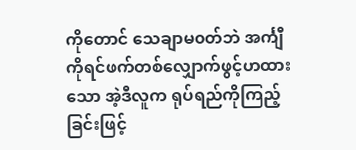ကိုတောင် သေချာမ၀တ်ဘဲ အင်္ကျီကိုရင်ဖက်တစ်လျှောက်ဖွင့်ဟထားသော အဲ့ဒီလူက ရုပ်ရည်ကိုကြည့်ခြင်းဖြင့်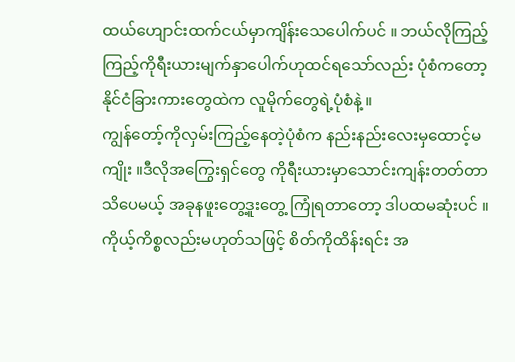ထယ်ဟျောင်းထက်ငယ်မှာကျိန်းသေပေါက်ပင် ။ ဘယ်လိုကြည့်ကြည့်ကိုရီးယားမျက်နှာပေါက်ဟုထင်ရသော်လည်း ပုံစံကတော့ နိုင်ငံခြားကားတွေထဲက လူမိုက်တွေရဲ့ပုံစံနဲ့ ။
ကျွန်တော့်ကိုလှမ်းကြည့်နေတဲ့ပုံစံက နည်းနည်းလေးမှထောင့်မကျိုး ။ဒီလိုအကြွေးရှင်တွေ ကိုရီးယားမှာသောင်းကျန်းတတ်တာသိပေမယ့် အခုနဖူးတွေ့ဒူးတွေ့ ကြုံရတာတော့ ဒါပထမဆုံးပင် ။
ကိုယ့်ကိစ္စလည်းမဟုတ်သဖြင့် စိတ်ကိုထိန်းရင်း အ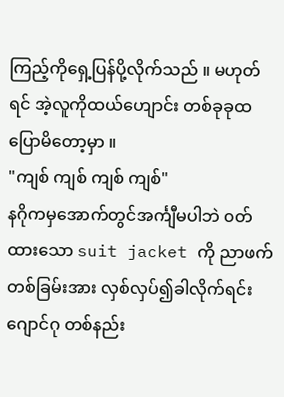ကြည့်ကိုရှေ့ပြန်ပို့လိုက်သည် ။ မဟုတ်ရင် အဲ့လူကိုထယ်ဟျောင်း တစ်ခုခုထပြောမိတော့မှာ ။
"ကျစ် ကျစ် ကျစ် ကျစ်"
နဂိုကမှအောက်တွင်အင်္ကျီမပါဘဲ ၀တ်ထားသော suit jacket ကို ညာဖက်တစ်ခြမ်းအား လှစ်လှပ်၍ခါလိုက်ရင်း ဂျောင်ဂု တစ်နည်း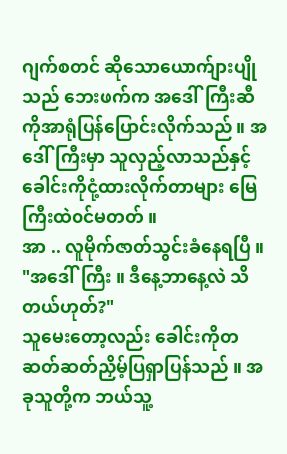ဂျက်စတင် ဆိုသောယောက်ျားပျိုသည် ဘေးဖက်က အဒေါ်ကြီးဆီကိုအာရုံပြန်ပြောင်းလိုက်သည် ။ အဒေါ်ကြီးမှာ သူလှည့်လာသည်နှင့် ခေါင်းကိုငုံ့ထားလိုက်တာများ မြေကြီးထဲ၀င်မတတ် ။
အာ .. လူမိုက်ဇာတ်သွင်းခံနေရပြီ ။
"အဒေါ်ကြီး ။ ဒီနေ့ဘာနေ့လဲ သိတယ်ဟုတ်?"
သူမေးတော့လည်း ခေါင်းကိုတဆတ်ဆတ်ညှိမ့်ပြရှာပြန်သည် ။ အခုသူတို့က ဘယ်သူ့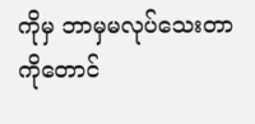ကိုမှ ဘာမှမလုပ်သေးတာကိုတောင်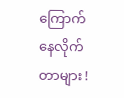ကြောက်နေလိုက်တာများ !